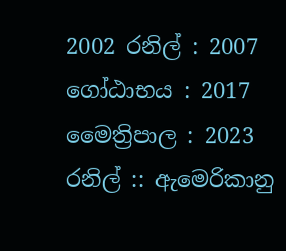2002 රනිල් : 2007 ගෝඨාභය : 2017 මෛත්‍රිපාල : 2023 රනිල් :: ඇමෙරිකානු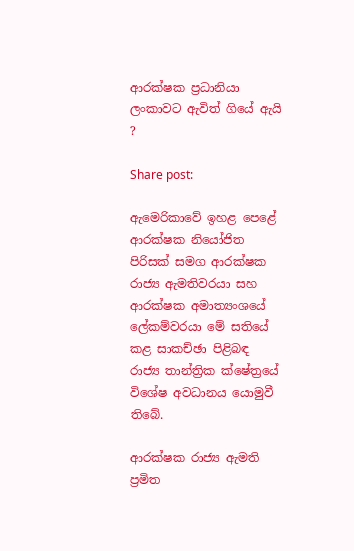ආරක්ෂක ප්‍රධානියා ලංකාවට ඇවිත් ගියේ ඇයි ?

Share post:

ඇමෙරිකාවේ ඉහළ පෙළේ ආරක්ෂක නියෝජිත පිරිසක් සමග ආරක්ෂක රාජ්‍ය ඇමතිවරයා සහ ආරක්ෂක අමාත්‍යංශයේ ලේකම්වරයා මේ සතියේ කළ සාකච්ඡා පිළිබඳ රාජ්‍ය තාන්ත්‍රික ක්ෂේත්‍රයේ විශේෂ අවධානය යොමුවී තිබේ.

ආරක්ෂක රාජ්‍ය ඇමති ප්‍රමිත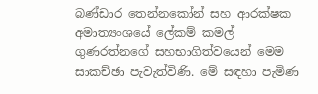බණ්ඩාර තෙන්නකෝන් සහ ආරක්ෂක අමාත්‍යංශයේ ලේකම් කමල් ගුණරත්නගේ සහභාගිත්වයෙන් මෙම සාකච්ඡා පැවැත්විණි. මේ සඳහා පැමිණ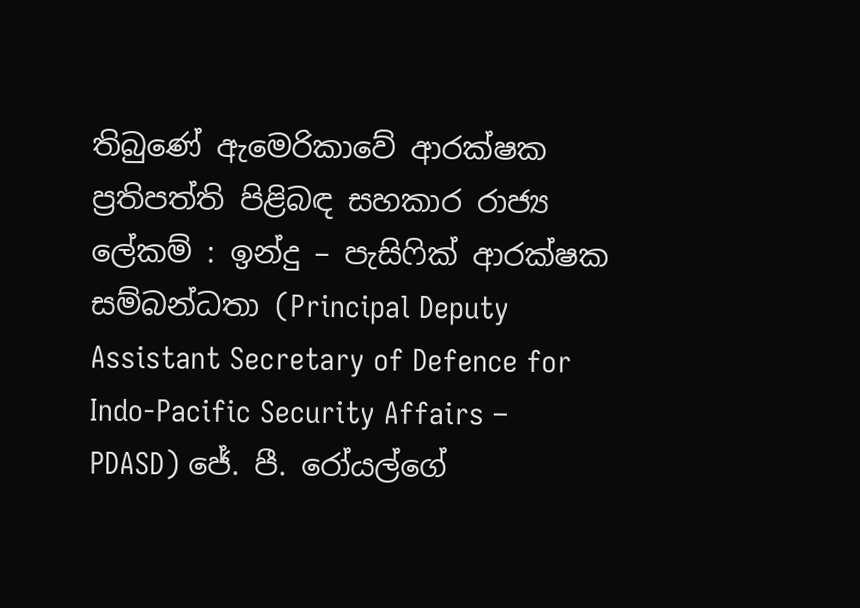තිබුණේ ඇමෙරිකාවේ ආරක්ෂක ප්‍රතිපත්ති පිළිබඳ සහකාර රාජ්‍ය ලේකම් : ඉන්දු – පැසිෆික් ආරක්ෂක සම්බන්ධතා (Principal Deputy Assistant Secretary of Defence for Indo-Pacific Security Affairs – PDASD) ජේ. පී. රෝයල්ගේ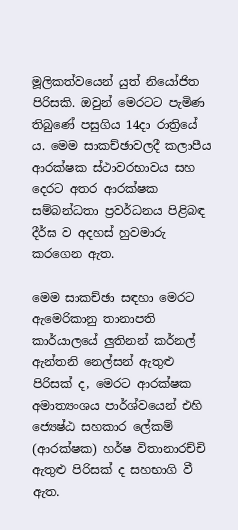මූලිකත්වයෙන් යුත් නියෝජිත පිරිසකි. ඔවුන් මෙරටට පැමිණ තිබුණේ පසුගිය 14දා රාත්‍රියේ ය. මෙම සාකච්ඡාවලදී කලාපීය ආරක්ෂක ස්ථාවරභාවය සහ දෙරට අතර ආරක්ෂක සම්බන්ධතා ප්‍රවර්ධනය පිළිබඳ දීර්ඝ ව අදහස් හුවමාරු කරගෙන ඇත.

මෙම සාකච්ඡා සඳහා මෙරට ඇමෙරිකානු තානාපති කාර්යාලයේ ලුතිනන් කර්නල් ඇන්තනි නෙල්සන් ඇතුළු පිරිසක් ද, මෙරට ආරක්ෂක අමාත්‍යංශය පාර්ශ්වයෙන් එහි ජ්‍යෙෂ්ඨ සහකාර ලේකම් (ආරක්ෂක) හර්ෂ විතානාරච්චි ඇතුළු පිරිසක් ද සහභාගි වී ඇත.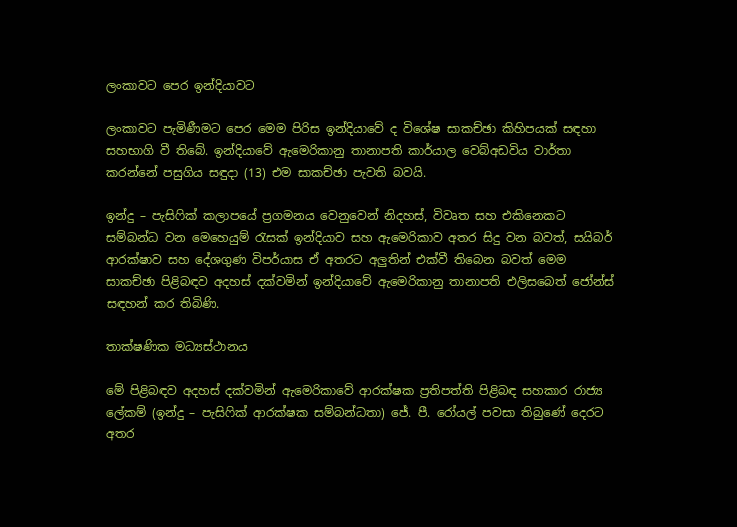ලංකාවට පෙර ඉන්දියාවට

ලංකාවට පැමිණීමට පෙර මෙම පිරිස ඉන්දියාවේ ද විශේෂ සාකච්ඡා කිහිපයක් සඳහා සහභාගි වී තිබේ. ඉන්දියාවේ ඇමෙරිකානු තානාපති කාර්යාල වෙබ්අඩවිය වාර්තා කරන්නේ පසුගිය සඳුදා (13) එම සාකච්ඡා පැවති බවයි.

ඉන්දු – පැසිෆික් කලාපයේ ප්‍රගමනය වෙනුවෙන් නිදහස්, විවෘත සහ එකිනෙකට සම්බන්ධ වන මෙහෙයුම් රැසක් ඉන්දියාව සහ ඇමෙරිකාව අතර සිදු වන බවත්, සයිබර් ආරක්ෂාව සහ දේශගුණ විපර්යාස ඒ අතරට අලුතින් එක්වී තිබෙන බවත් මෙම සාකච්ඡා පිළිබඳව අදහස් දක්වමින් ඉන්දියාවේ ඇමෙරිකානු තානාපති එලිසබෙත් ජෝන්ස් සඳහන් කර තිබිණි.

තාක්ෂණික මධ්‍යස්ථානය

මේ පිළිබඳව අදහස් දක්වමින් ඇමෙරිකාවේ ආරක්ෂක ප්‍රතිපත්ති පිළිබඳ සහකාර රාජ්‍ය ලේකම් (ඉන්දු – පැසිෆික් ආරක්ෂක සම්බන්ධතා) ජේ. පී. රෝයල් පවසා තිබුණේ දෙරට අතර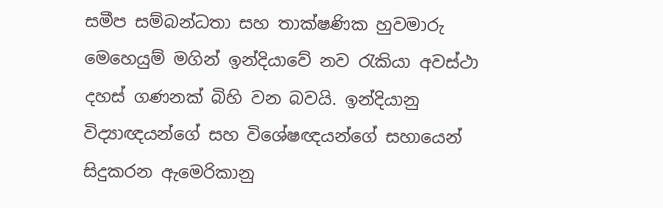සමීප සම්බන්ධතා සහ තාක්ෂණික හුවමාරු මෙහෙයුම් මගින් ඉන්දියාවේ නව රැකියා අවස්ථා දහස් ගණනක් බිහි වන බවයි. ඉන්දියානු විද්‍යාඥයන්ගේ සහ විශේෂඥයන්ගේ සහායෙන් සිදුකරන ඇමෙරිකානු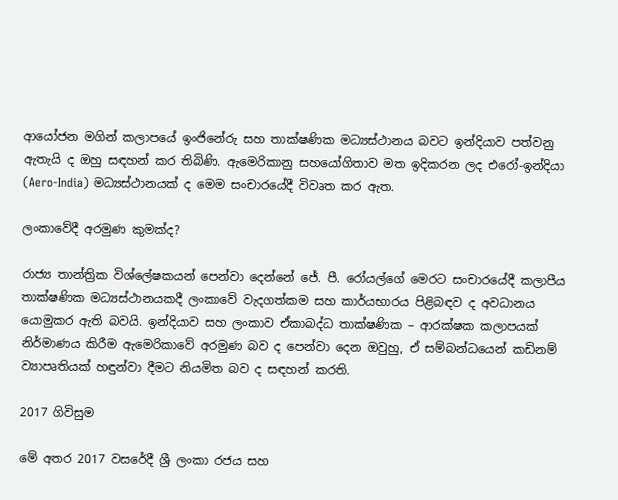ආයෝජන මගින් කලාපයේ ඉංජිනේරු සහ තාක්ෂණික මධ්‍යස්ථානය බවට ඉන්දියාව පත්වනු ඇතැයි ද ඔහු සඳහන් කර තිබිණි. ඇමෙරිකානු සහයෝගිතාව මත ඉදිකරන ලද එරෝ-ඉන්දියා (Aero-India) මධ්‍යස්ථානයක් ද මෙම සංචාරයේදී විවෘත කර ඇත.

ලංකාවේදී අරමුණ කුමක්ද?

රාජ්‍ය තාන්ත්‍රික විශ්ලේෂකයන් පෙන්වා දෙන්නේ ජේ. පී. රෝයල්ගේ මෙරට සංචාරයේදී කලාපීය තාක්ෂණික මධ්‍යස්ථානයකදී ලංකාවේ වැදගත්කම සහ කාර්යභාරය පිළිබඳව ද අවධානය යොමුකර ඇති බවයි. ඉන්දියාව සහ ලංකාව ඒකාබද්ධ තාක්ෂණික – ආරක්ෂක කලාපයක් නිර්මාණය කිරීම ඇමෙරිකාවේ අරමුණ බව ද පෙන්වා දෙන ඔවුහු, ඒ සම්බන්ධයෙන් කඩිනම් ව්‍යාපෘතියක් හඳුන්වා දීමට නියමිත බව ද සඳහන් කරති.

2017 ගිවිසුම

මේ අතර 2017 වසරේදී ශ්‍රී ලංකා රජය සහ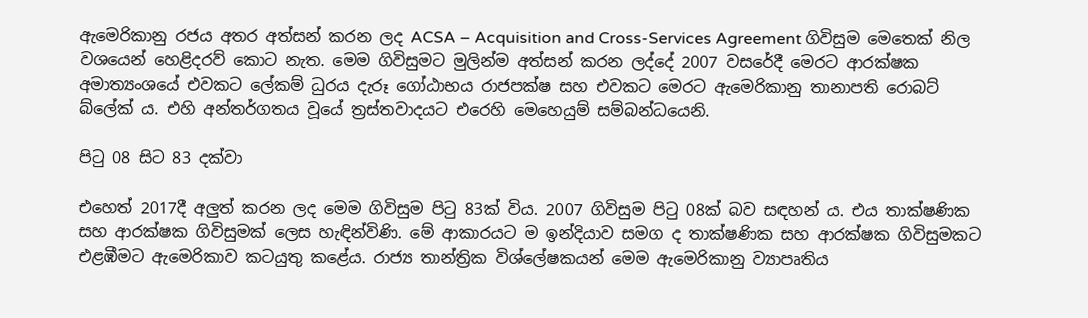ඇමෙරිකානු රජය අතර අත්සන් කරන ලද ACSA – Acquisition and Cross-Services Agreement ගිවිසුම මෙතෙක් නිල වශයෙන් හෙළිදරව් කොට නැත. මෙම ගිවිසුමට මුලින්ම අත්සන් කරන ලද්දේ 2007 වසරේදී මෙරට ආරක්ෂක අමාත්‍යංශයේ එවකට ලේකම් ධුරය දැරූ ගෝඨාභය රාජපක්ෂ සහ එවකට මෙරට ඇමෙරිකානු තානාපති රොබට් බ්ලේක් ය. එහි අන්තර්ගතය වූයේ ත්‍රස්තවාදයට එරෙහි මෙහෙයුම් සම්බන්ධයෙනි.

පිටු 08 සිට 83 දක්වා

එහෙත් 2017දී අලුත් කරන ලද මෙම ගිවිසුම පිටු 83ක් විය. 2007 ගිවිසුම පිටු 08ක් බව සඳහන් ය. එය තාක්ෂණික සහ ආරක්ෂක ගිවිසුමක් ලෙස හැඳින්විණි. මේ ආකාරයට ම ඉන්දියාව සමග ද තාක්ෂණික සහ ආරක්ෂක ගිවිසුමකට එළඹීමට ඇමෙරිකාව කටයුතු කළේය. රාජ්‍ය තාන්ත්‍රික විශ්ලේෂකයන් මෙම ඇමෙරිකානු ව්‍යාපෘතිය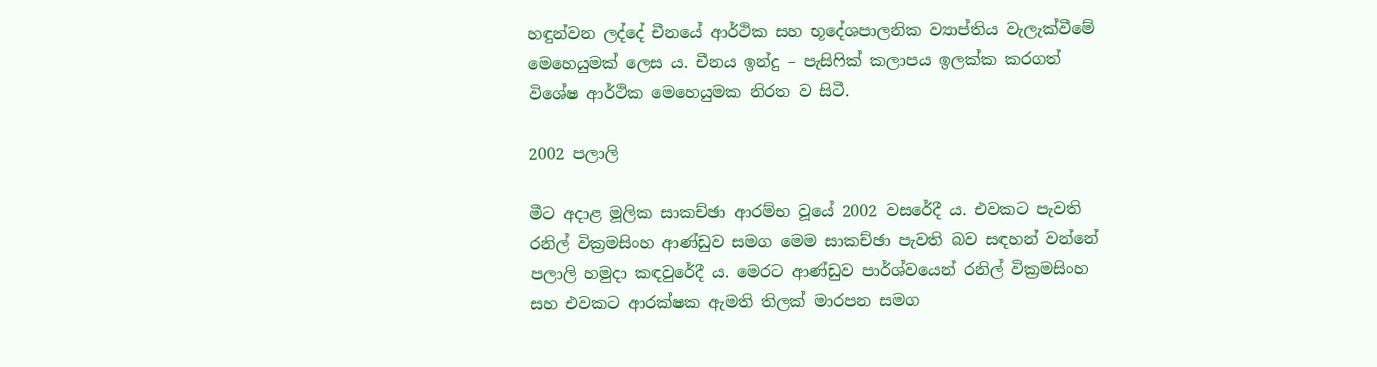හඳුන්වන ලද්දේ චීනයේ ආර්ථික සහ භූදේශපාලනික ව්‍යාප්තිය වැලැක්වීමේ මෙහෙයුමක් ලෙස ය. චීනය ඉන්දු – පැසිෆික් කලාපය ඉලක්ක කරගත් විශේෂ ආර්ථික මෙහෙයුමක නිරත ව සිටී.

2002 පලාලි

මීට අදාළ මූලික සාකච්ඡා ආරම්භ වූයේ 2002 වසරේදී ය. එවකට පැවති රනිල් වික්‍රමසිංහ ආණ්ඩුව සමග මෙම සාකච්ඡා පැවති බව සඳහන් වන්නේ පලාලි හමුදා කඳවුරේදී ය. මෙරට ආණ්ඩුව පාර්ශ්වයෙන් රනිල් වික්‍රමසිංහ සහ එවකට ආරක්ෂක ඇමති තිලක් මාරපන සමග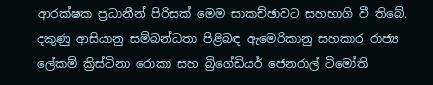ආරක්ෂක ප්‍රධානීන් පිරිසක් මෙම සාකච්ඡාවට සහභාගි වී තිබේ. දකුණු ආසියානු සම්බන්ධතා පිළිබඳ ඇමෙරිකානු සහකාර රාජ්‍ය ලේකම් ක්‍රිස්ටිනා රොකා සහ බ්‍රිගේඩියර් ජෙනරාල් ටිමෝති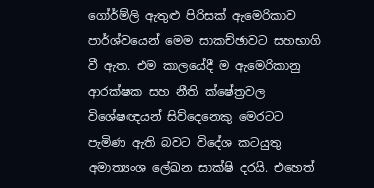ගෝර්ම්ලි ඇතුළු පිරිසක් ඇමෙරිකාව පාර්ශ්වයෙන් මෙම සාකච්ඡාවට සහභාගි වී ඇත. එම කාලයේදී ම ඇමෙරිකානු ආරක්ෂක සහ නීති ක්ෂේත්‍රවල විශේෂඥයන් සිව්දෙනෙකු මෙරටට පැමිණ ඇති බවට විදේශ කටයුතු අමාත්‍යංශ ලේඛන සාක්ෂි දරයි. එහෙත්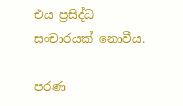එය ප්‍රසිද්ධ සංචාරයක් නොවීය.

පරණ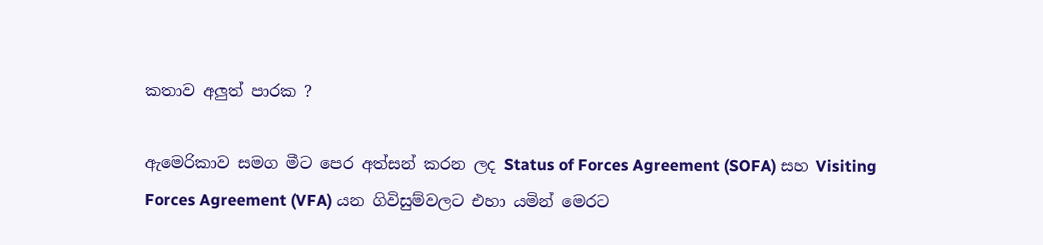කතාව අලුත් පාරක ?

ඇමෙරිකාව සමග මීට පෙර අත්සන් කරන ලද Status of Forces Agreement (SOFA) සහ Visiting Forces Agreement (VFA) යන ගිවිසුම්වලට එහා යමින් මෙරට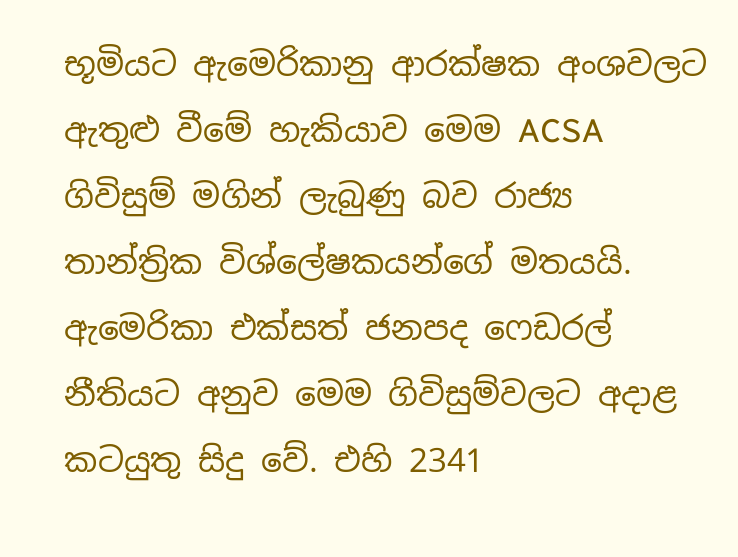භූමියට ඇමෙරිකානු ආරක්ෂක අංශවලට ඇතුළු වීමේ හැකියාව මෙම ACSA ගිවිසුම් මගින් ලැබුණු බව රාජ්‍ය තාන්ත්‍රික විශ්ලේෂකයන්ගේ මතයයි. ඇමෙරිකා එක්සත් ජනපද ෆෙඩරල් නීතියට අනුව මෙම ගිවිසුම්වලට අදාළ කටයුතු සිදු වේ. එහි 2341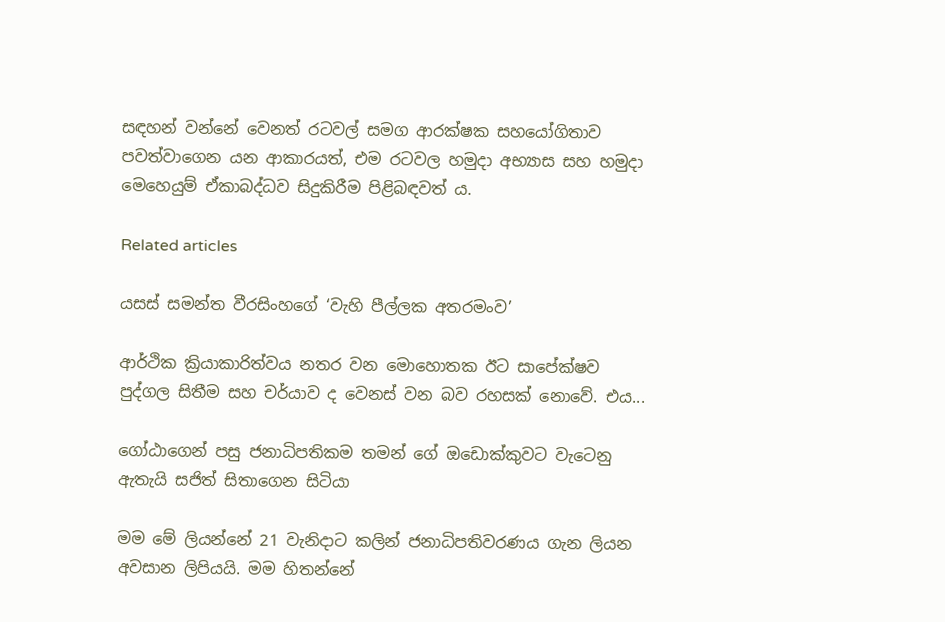සඳහන් වන්නේ වෙනත් රටවල් සමග ආරක්ෂක සහයෝගිතාව පවත්වාගෙන යන ආකාරයත්, එම රටවල හමුදා අභ්‍යාස සහ හමුදා මෙහෙයුම් ඒකාබද්ධව සිදුකිරීම පිළිබඳවත් ය.

Related articles

යසස් සමන්ත වීරසිංහගේ ‘වැහි පීල්ලක අතරමංව’

ආර්ථික ක්‍රියාකාරිත්වය නතර වන මොහොතක ඊට සාපේක්ෂව පුද්ගල සිතීම සහ චර්යාව ද වෙනස් වන බව රහසක් නොවේ. එය...

ගෝඨාගෙන් පසු ජනාධිපතිකම තමන් ගේ ඔඩොක්කුවට වැටෙනු ඇතැයි සජිත් සිතාගෙන සිටියා

මම මේ ලියන්නේ 21 වැනිදාට කලින් ජනාධිපතිවරණය ගැන ලියන අවසාන ලිපියයි. මම හිතන්නේ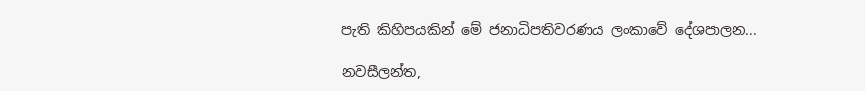පැති කිහිපයකින් මේ ජනාධිපතිවරණය ලංකාවේ දේශපාලන...

නවසීලන්ත,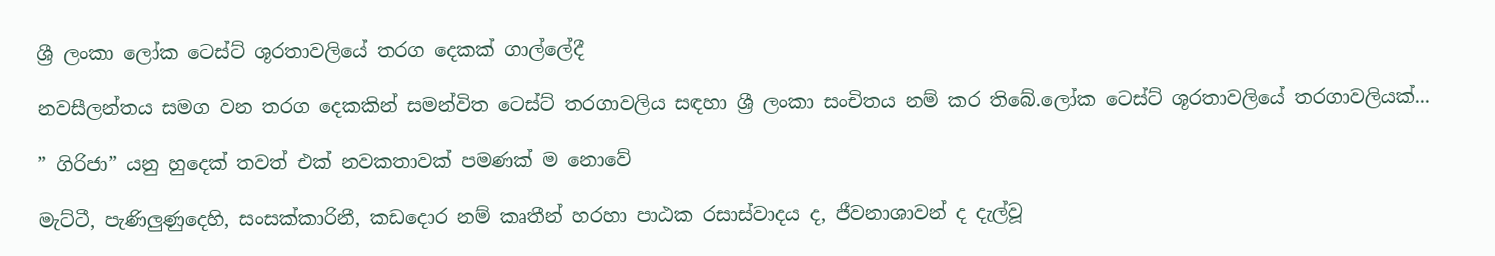ශ්‍රී ලංකා ලෝක ටෙස්ට් ශූරතාවලියේ තරග දෙකක් ගාල්ලේදී

නවසීලන්තය සමග වන තරග දෙකකින් සමන්විත ටෙස්ට් තරගාවලිය සඳහා ශ්‍රී ලංකා සංචිතය නම් කර තිබේ.ලෝක ටෙස්ට් ශූරතාවලියේ තරගාවලියක්...

” ගිරිජා” යනු හුදෙක් තවත් එක් නවකතාවක් පමණක් ම නොවේ

මැට්ටී, පැණිලුණුදෙහි, සංසක්කාරිනී, කඩදොර නම් කෘතීන් හරහා පාඨක රසාස්වාදය ද, ජීවනාශාවන් ද දැල්වූ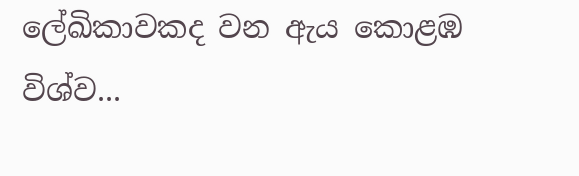ලේඛිකාවකද වන ඇය කොළඹ විශ්ව...